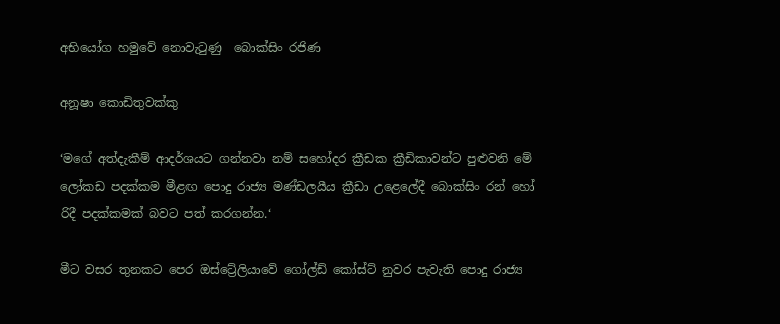අභියෝග හමුවේ නොවැටුණු  බොක්සිං රජිණ

අනූෂා කොඩිතුවක්කු

‘මගේ අත්දැකීම් ආදර්ශයට ගන්නවා නම් සහෝදර ක්‍රීඩක ක්‍රීඩිකාවන්ට පුළුවනි මේ ලෝකඩ පදක්කම මීළඟ පොදු රාජ්‍ය මණ්ඩලයීය ක්‍රීඩා උළෙලේදී බොක්සිං රන් හෝ රිදී පදක්කමක් බවට පත් කරගන්න.‘

මීට වසර තුනකට පෙර ඔස්ට්‍රේලියාවේ ගෝල්ඩ් කෝස්ට් නුවර පැවැති පොදු රාජ්‍ය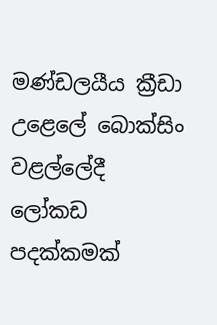මණ්ඩලයීය ක්‍රීඩා උළෙලේ බොක්සිං වළල්ලේදී ලෝකඩ පදක්කමක්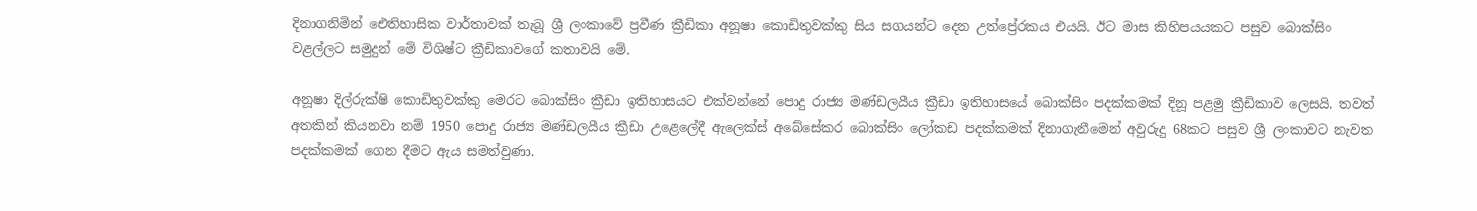දිනාගනිමින් ඓතිහාසික වාර්තාවක් තැබූ ශ්‍රී ලංකාවේ ප්‍රවීණ ක්‍රීඩිකා අනූෂා කොඩිතුවක්කු සිය සගයන්ට දෙන උත්ප්‍රේරකය එයයි. ඊට මාස කිහිපයයකට පසුව බොක්සිං වළල්ලට සමුදුන් මේ විශිෂ්ට ක්‍රීඩිකාවගේ කතාවයි මේ.

අනූෂා දිල්රුක්ෂි කොඩිතුවක්කු මෙරට බොක්සිං ක්‍රීඩා ඉතිහාසයට එක්වන්නේ පොදු රාජ්‍ය මණ්ඩලයීය ක්‍රීඩා ඉතිහාසයේ බොක්සිං පදක්කමක් දිනූ පළමු ක්‍රීඩිකාව ලෙසයි. තවත් අතකින් කියනවා නම් 1950 පොදු රාජ්‍ය මණ්ඩලයීය ක්‍රීඩා උළෙලේදී ඇලෙක්ස් අබේසේකර බොක්සිං ලෝකඩ පදක්කමක් දිනාගැනීමෙන් අවුරුදු 68කට පසුව ශ්‍රී ලංකාවට නැවත පදක්කමක් ගෙන දීමට ඇය සමත්වුණා.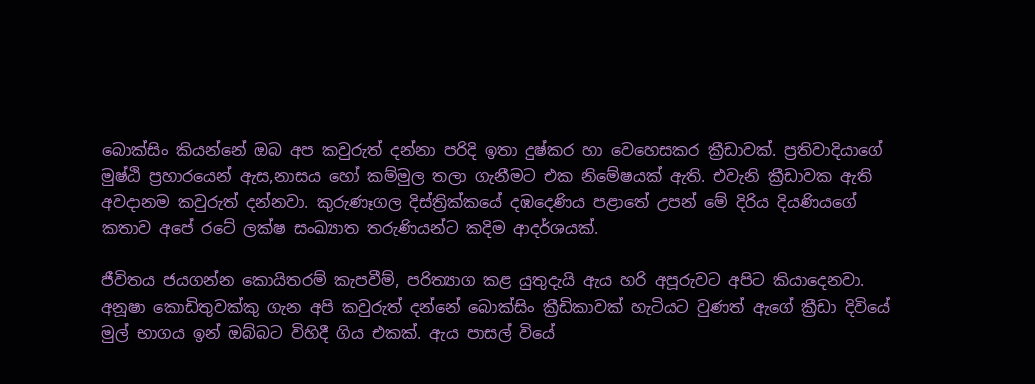බොක්සිං කියන්නේ ඔබ අප කවුරුත් දන්නා පරිදි ඉතා දුෂ්කර හා වෙහෙසකර ක්‍රීඩාවක්. ප්‍රතිවාදියාගේ මුෂ්ඨි ප්‍රහාරයෙන් ඇස,නාසය හෝ කම්මුල තලා ගැනීමට එක නිමේෂයක් ඇති. එවැනි ක්‍රීඩාවක ඇති අවදානම කවුරුත් දන්නවා. කුරුණෑගල දිස්ත්‍රික්කයේ දඹදෙණිය පළාතේ උපන් මේ දිරිය දියණියගේ කතාව අපේ රටේ ලක්ෂ සංඛ්‍යාත තරුණියන්ට කදිම ආදර්ශයක්.

ජීවිතය ජයගන්න කොයිතරම් කැපවීම්, පරිත්‍යාග කළ යුතුදැයි ඇය හරි අපූරුවට අපිට කියාදෙනවා. අනූෂා කොඩිතුවක්කු ගැන අපි කවුරුත් දන්නේ බොක්සිං ක්‍රීඩිකාවක් හැටියට වුණත් ඇගේ ක්‍රීඩා දිවියේ මුල් භාගය ඉන් ඔබ්බට විහිදී ගිය එකක්. ඇය පාසල් වියේ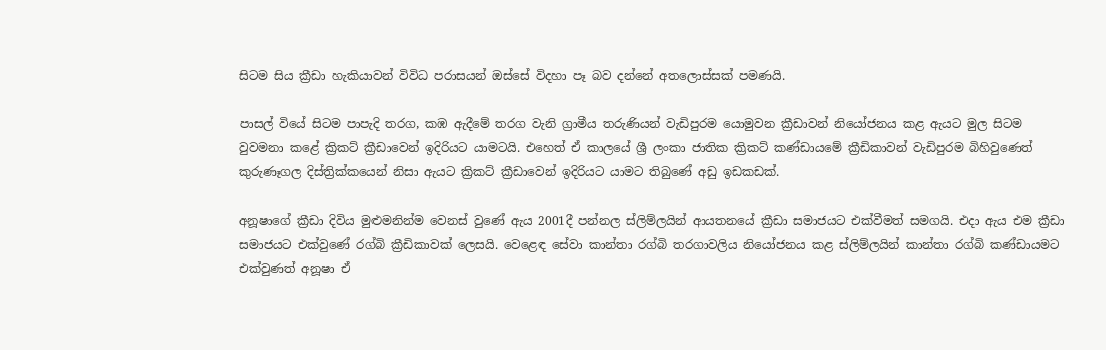සිටම සිය ක්‍රීඩා හැකියාවන් විවිධ පරාසයන් ඔස්සේ විදහා පෑ බව දන්නේ අතලොස්සක් පමණයි.

පාසල් වියේ සිටම පාපැදි තරග, කඹ ඇදීමේ තරග වැනි ග්‍රාමීය තරුණියන් වැඩිපුරම යොමුවන ක්‍රීඩාවන් නියෝජනය කළ ඇයට මුල සිටම වුවමනා කළේ ක්‍රිකට් ක්‍රීඩාවෙන් ඉදිරියට යාමටයි. එහෙත් ඒ කාලයේ ශ්‍රී ලංකා ජාතික ක්‍රිකට් කණ්ඩායමේ ක්‍රීඩිකාවන් වැඩිපුරම බිහිවුණෙත් කුරුණෑගල දිස්ත්‍රික්කයෙන් නිසා ඇයට ක්‍රිකට් ක්‍රීඩාවෙන් ඉදිරියට යාමට තිබුණේ අඩු ඉඩකඩක්.

අනූෂාගේ ක්‍රීඩා දිවිය මුළුමනින්ම වෙනස් වුණේ ඇය 2001දී පන්නල ස්ලිම්ලයින් ආයතනයේ ක්‍රීඩා සමාජයට එක්වීමත් සමගයි. එදා ඇය එම ක්‍රීඩා සමාජයට එක්වුණේ රග්බි ක්‍රීඩිකාවක් ලෙසයි. වෙළෙඳ සේවා කාන්තා රග්බි තරගාවලිය නියෝජනය කළ ස්ලිම්ලයින් කාන්තා රග්බි කණ්ඩායමට එක්වුණත් අනූෂා ඒ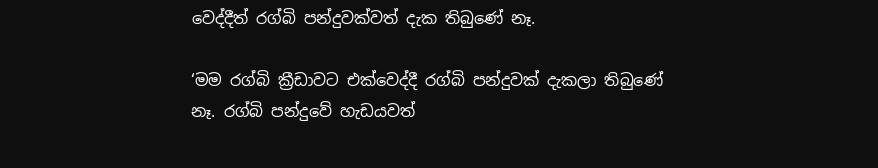වෙද්දීත් රග්බි පන්දුවක්වත් දැක තිබුණේ නෑ.

‘මම රග්බි ක්‍රීඩාවට එක්වෙද්දී රග්බි පන්දුවක් දැකලා තිබුණේ නෑ. රග්බි පන්දුවේ හැඩයවත්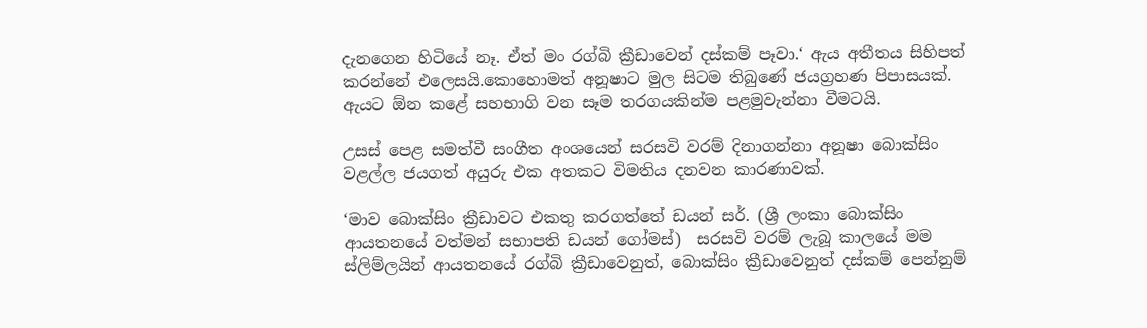දැනගෙන හිටියේ නෑ. ඒත් මං රග්බි ක්‍රීඩාවෙන් දස්කම් පෑවා.‘ ඇය අතීතය සිහිපත් කරන්නේ එලෙසයි.කොහොමත් අනූෂාට මුල සිටම තිබුණේ ජයග්‍රහණ පිපාසයක්. ඇයට ඕන කළේ සහභාගි වන සෑම තරගයකින්ම පළමුවැන්නා වීමටයි.

උසස් පෙළ සමත්වී සංගීත අංශයෙන් සරසවි වරම් දිනාගන්නා අනූෂා බොක්සිං වළල්ල ජයගත් අයුරු එක අතකට විමතිය දනවන කාරණාවක්.

‘මාව බොක්සිං ක්‍රීඩාවට එකතු කරගත්තේ ඩයන් සර්. (ශ්‍රී ලංකා බොක්සිං ආයතනයේ වත්මන් සභාපති ඩයන් ගෝමස්)  සරසවි වරම් ලැබූ කාලයේ මම ස්ලිම්ලයින් ආයතනයේ රග්බි ක්‍රීඩාවෙනුත්, බොක්සිං ක්‍රීඩාවෙනුත් දස්කම් පෙන්නුම්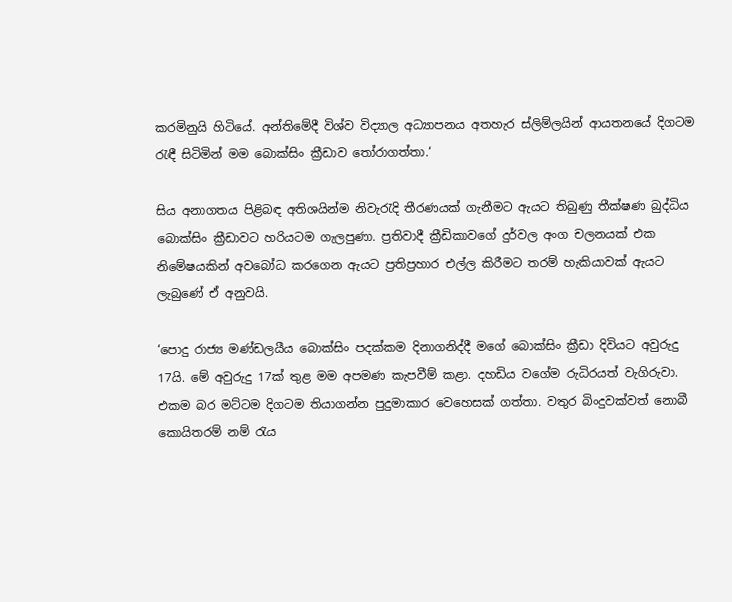කරමිනුයි හිටියේ. අන්තිමේදී විශ්ව විද්‍යාල අධ්‍යාපනය අතහැර ස්ලිම්ලයින් ආයතනයේ දිගටම රැඳී සිටිමින් මම බොක්සිං ක්‍රීඩාව තෝරාගත්තා.‘

සිය අනාගතය පිළිබඳ අතිශයින්ම නිවැරැදි තීරණයක් ගැනීමට ඇයට තිබුණු තීක්ෂණ බුද්ධිය බොක්සිං ක්‍රීඩාවට හරියටම ගැලපුණා. ප්‍රතිවාදී ක්‍රීඩිකාවගේ දුර්වල අංග චලනයක් එක නිමේෂයකින් අවබෝධ කරගෙන ඇයට ප්‍රතිප්‍රහාර එල්ල කිරීමට තරම් හැකියාවක් ඇයට ලැබුණේ ඒ අනුවයි.

‘පොදු රාජ්‍ය මණ්ඩලයීය බොක්සිං පදක්කම දිනාගනිද්දී මගේ බොක්සිං ක්‍රීඩා දිවියට අවුරුදු 17යි. මේ අවුරුදු 17ක් තුළ මම අපමණ කැපවීම් කළා. දහඩිය වගේම රුධිරයත් වැගිරුවා. එකම බර මට්ටම දිගටම තියාගන්න පුදුමාකාර වෙහෙසක් ගත්තා. වතුර බිංදුවක්වත් නොබී කොයිතරම් නම් රැය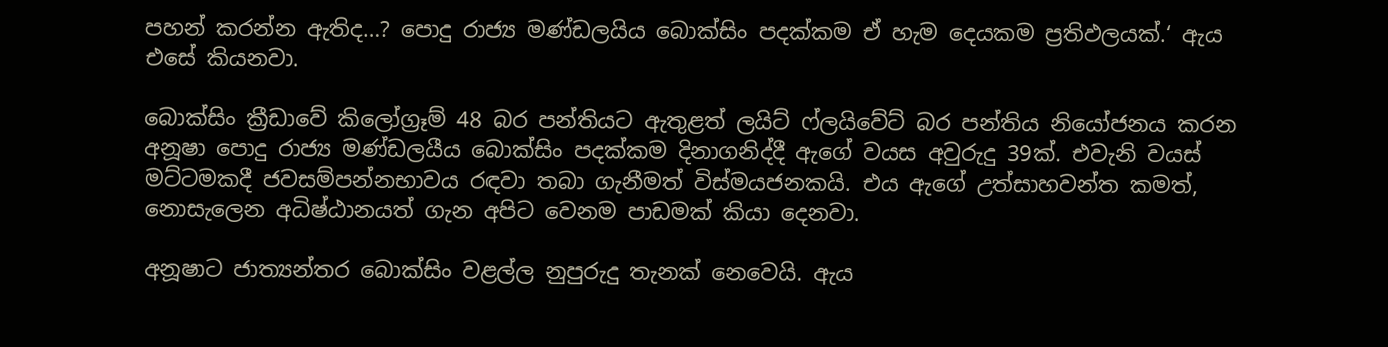පහන් කරන්න ඇතිද…? පොදු රාජ්‍ය මණ්ඩලයිය බොක්සිං පදක්කම ඒ හැම දෙයකම ප්‍රතිඵලයක්.‘ ඇය එසේ කියනවා.

බොක්සිං ක්‍රීඩාවේ කිලෝග්‍රෑම් 48 බර පන්තියට ඇතුළත් ලයිට් ෆ්ලයිවේට් බර පන්තිය නියෝජනය කරන අනූෂා පොදු රාජ්‍ය මණ්ඩලයීය බොක්සිං පදක්කම දිනාගනිද්දී ඇගේ වයස අවුරුදු 39ක්. එවැනි වයස් මට්ටමකදී ජවසම්පන්නභාවය රඳවා තබා ගැනීමත් විස්මයජනකයි. එය ඇගේ උත්සාහවන්ත කමත්, නොසැලෙන අධිෂ්ඨානයත් ගැන අපිට වෙනම පාඩමක් කියා දෙනවා.

අනූෂාට ජාත්‍යන්තර බොක්සිං වළල්ල නුපුරුදු තැනක් නෙවෙයි. ඇය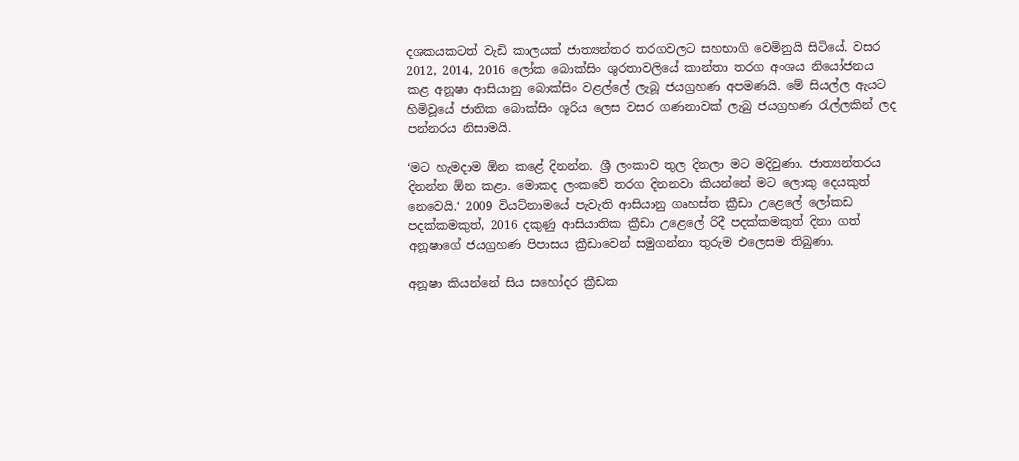දශකයකටත් වැඩි කාලයක් ජාත්‍යන්තර තරගවලට සහභාගි වෙමිනුයි සිටියේ. වසර 2012, 2014, 2016 ලෝක බොක්සිං ශුරතාවලියේ කාන්තා තරග අංශය නියෝජනය කළ අනූෂා ආසියානු බොක්සිං වළල්ලේ ලැබූ ජයග්‍රහණ අපමණයි. මේ සියල්ල ඇයට හිමිවූයේ ජාතික බොක්සිං ශූරිය ලෙස වසර ගණනාවක් ලැබු ජයග්‍රහණ රැල්ලකින් ලද පන්නරය නිසාමයි.

‘මට හැමදාම ඕන කළේ දිනන්න. ශ්‍රී ලංකාව තුල දිනලා මට මදිවුණා. ජාත්‍යන්තරය දිනන්න ඕන කළා. මොකද ලංකවේ තරග දිනනවා කියන්නේ මට ලොකු දෙයකුත් නෙවෙයි.‘ 2009 වියට්නාමයේ පැවැති ආසියානු ගෘහස්ත ක්‍රීඩා උළෙලේ ලෝකඩ පදක්කමකුත්, 2016 දකුණු ආසියාතික ක්‍රීඩා උළෙලේ රිදී පදක්කමකුත් දිනා ගත් අනූෂාගේ ජයග්‍රහණ පිපාසය ක්‍රීඩාවෙන් සමුගන්නා තුරුම එලෙසම තිබුණා.

අනූෂා කියන්නේ සිය සහෝදර ක්‍රීඩක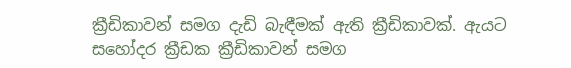ක්‍රීඩිකාවන් සමග දැඩි බැඳීමක් ඇති ක්‍රීඩිකාවක්. ඇයට සහෝදර ක්‍රීඩක ක්‍රීඩිකාවන් සමග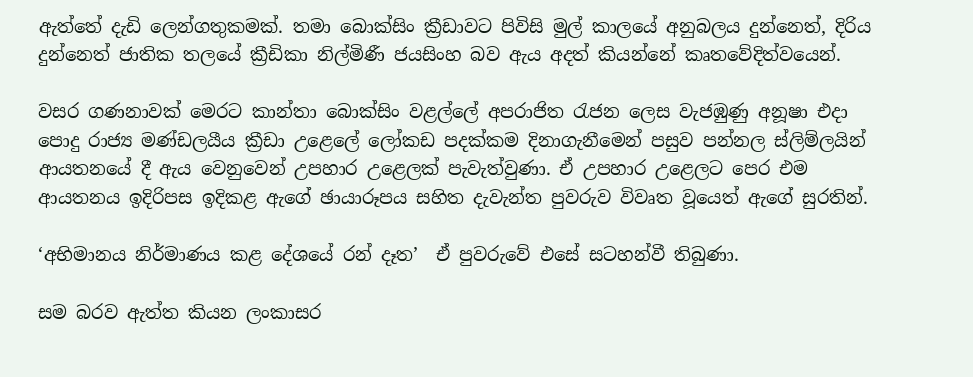ඇත්තේ දැඩි ලෙන්ගතුකමක්. තමා බොක්සිං ක්‍රීඩාවට පිවිසි මුල් කාලයේ අනුබලය දුන්නෙත්, දිරිය දුන්නෙත් ජාතික තලයේ ක්‍රීඩිකා නිල්මිණී ජයසිංහ බව ඇය අදත් කියන්නේ කෘතවේදිත්වයෙන්.

වසර ගණනාවක් මෙරට කාන්තා බොක්සිං වළල්ලේ අපරාජිත රැජන ලෙස වැජඹුණු අනූෂා එදා පොදු රාජ්‍ය මණ්ඩලයීය ක්‍රීඩා උළෙලේ ලෝකඩ පදක්කම දිනාගැනීමෙන් පසුව පන්නල ස්ලිම්ලයින් ආයතනයේ දී ඇය වෙනුවෙන් උපහාර උළෙලක් පැවැත්වුණා. ඒ උපහාර උළෙලට පෙර එම ආයතනය ඉදිරිපස ඉදිකළ ඇගේ ඡායාරූපය සහිත දැවැන්ත පුවරුව විවෘත වූයෙත් ඇගේ සුරතින්.

‘අභිමානය නිර්මාණය කළ දේශයේ රන් දෑත’  ඒ පුවරුවේ එසේ සටහන්වී තිබුණා.

සම බරව ඇත්ත කියන ලංකාසර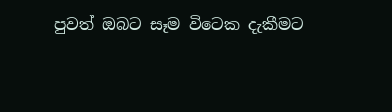පුවත් ඔබට සෑම විටෙක දැකීමට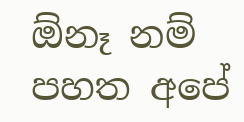ඕනෑ නම් පහත අපේ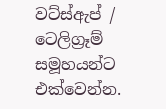වට්ස්ඇප් / ටෙලිග්‍රෑම් සමූහයන්ට එක්වෙන්න.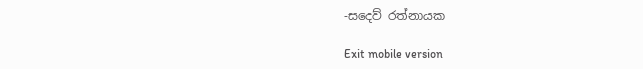-සදෙව් රත්නායක

Exit mobile version